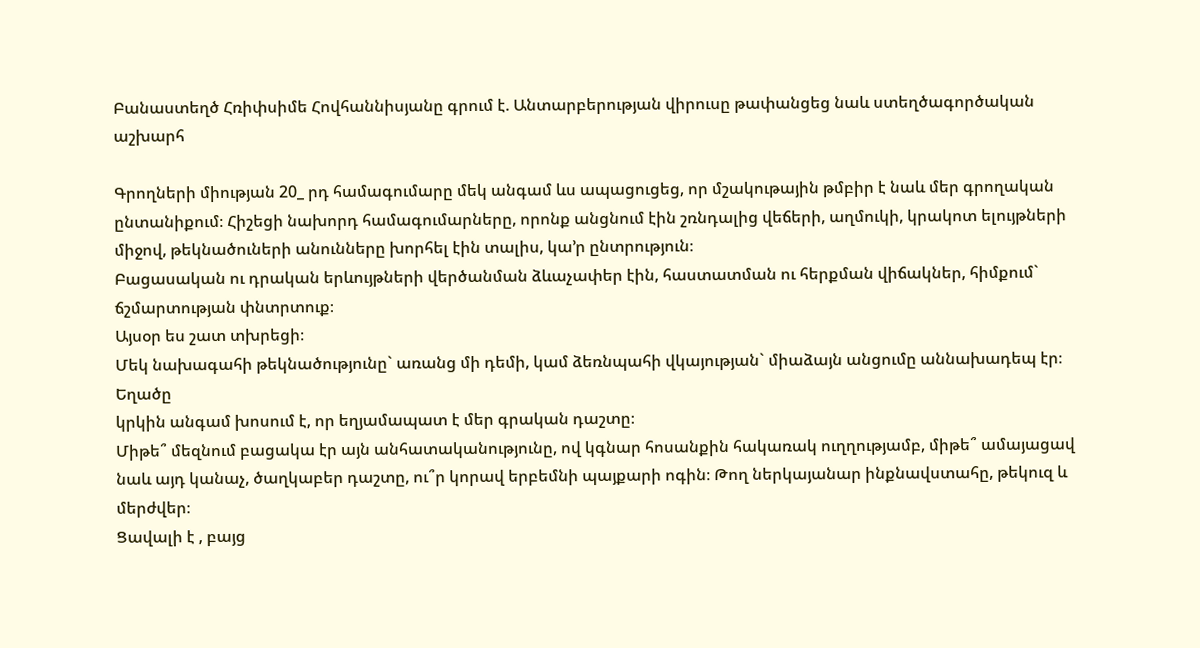Բանաստեղծ Հռիփսիմե Հովհաննիսյանը գրում է. Անտարբերության վիրուսը թափանցեց նաև ստեղծագործական աշխարհ

Գրողների միության 20_ րդ համագումարը մեկ անգամ ևս ապացուցեց, որ մշակութային թմբիր է նաև մեր գրողական ընտանիքում։ Հիշեցի նախորդ համագումարները, որոնք անցնում էին շռնդալից վեճերի, աղմուկի, կրակոտ ելույթների միջով, թեկնածուների անունները խորհել էին տալիս, կա’ր ընտրություն։
Բացասական ու դրական երևույթների վերծանման ձևաչափեր էին, հաստատման ու հերքման վիճակներ, հիմքում` ճշմարտության փնտրտուք։
Այսօր ես շատ տխրեցի։
Մեկ նախագահի թեկնածությունը` առանց մի դեմի, կամ ձեռնպահի վկայության` միաձայն անցումը աննախադեպ էր։ Եղածը
կրկին անգամ խոսում է, որ եղյամապատ է մեր գրական դաշտը։
Միթե՞ մեզնում բացակա էր այն անհատականությունը, ով կգնար հոսանքին հակառակ ուղղությամբ, միթե՞ ամայացավ նաև այդ կանաչ, ծաղկաբեր դաշտը, ու՞ր կորավ երբեմնի պայքարի ոգին։ Թող ներկայանար ինքնավստահը, թեկուզ և մերժվեր։
Ցավալի է , բայց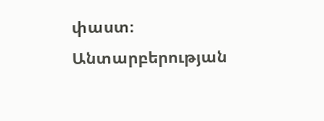փաստ։
Անտարբերության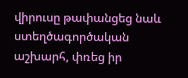վիրուսը թափանցեց նաև ստեղծագործական աշխարհ, փռեց իր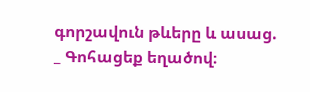գորշավուն թևերը և ասաց.
_ Գոհացեք եղածով։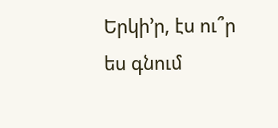Երկի’ր, էս ու՞ր ես գնում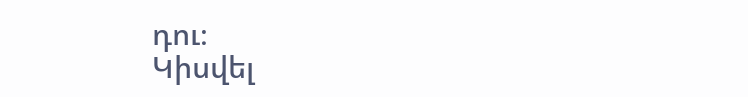դու։
Կիսվել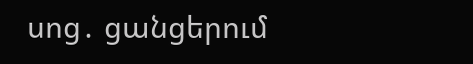սոց․ ցանցերում